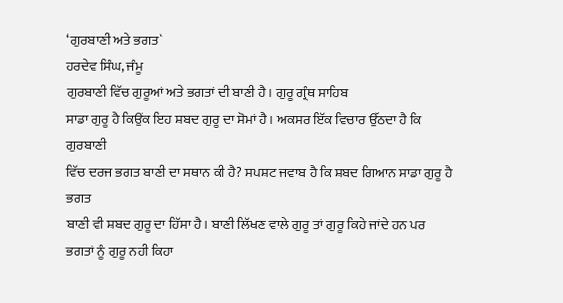‘ਗੁਰਬਾਣੀ ਅਤੇ ਭਗਤ`
ਹਰਦੇਵ ਸਿੰਘ, ਜੰਮੂ
ਗੁਰਬਾਣੀ ਵਿੱਚ ਗੁਰੂਆਂ ਅਤੇ ਭਗਤਾਂ ਦੀ ਬਾਣੀ ਹੈ। ਗੁਰੂ ਗ੍ਰੰਥ ਸਾਹਿਬ
ਸਾਡਾ ਗੁਰੂ ਹੈ ਕਿਉਂਕ ਇਹ ਸ਼ਬਦ ਗੁਰੂ ਦਾ ਸੋਮਾਂ ਹੈ। ਅਕਸਰ ਇੱਕ ਵਿਚਾਰ ਉੱਠਦਾ ਹੈ ਕਿ ਗੁਰਬਾਣੀ
ਵਿੱਚ ਦਰਜ ਭਗਤ ਬਾਣੀ ਦਾ ਸਥਾਨ ਕੀ ਹੈ? ਸਪਸ਼ਟ ਜਵਾਬ ਹੈ ਕਿ ਸ਼ਬਦ ਗਿਆਨ ਸਾਡਾ ਗੁਰੂ ਹੈ ਭਗਤ
ਬਾਣੀ ਵੀ ਸ਼ਬਦ ਗੁਰੂ ਦਾ ਹਿੱਸਾ ਹੈ। ਬਾਣੀ ਲਿੱਖਣ ਵਾਲੇ ਗੁਰੂ ਤਾਂ ਗੁਰੂ ਕਿਹੇ ਜਾਂਦੇ ਹਨ ਪਰ
ਭਗਤਾਂ ਨੂੰ ਗੁਰੂ ਨਹੀ ਕਿਹਾ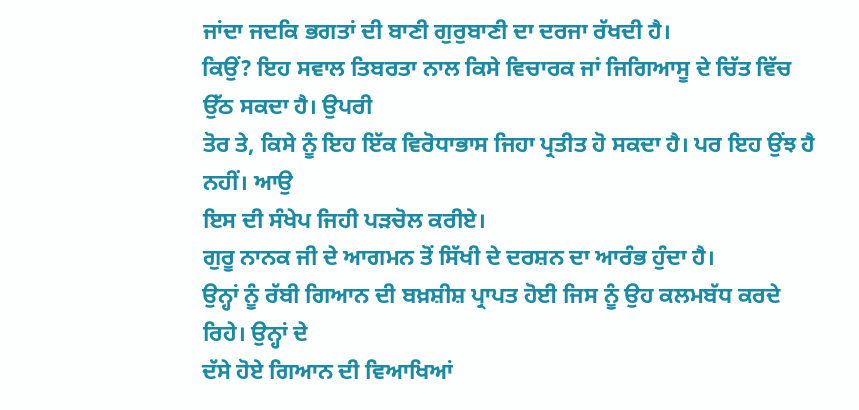ਜਾਂਦਾ ਜਦਕਿ ਭਗਤਾਂ ਦੀ ਬਾਣੀ ਗੁਰੁਬਾਣੀ ਦਾ ਦਰਜਾ ਰੱਖਦੀ ਹੈ।
ਕਿਉਂ? ਇਹ ਸਵਾਲ ਤਿਬਰਤਾ ਨਾਲ ਕਿਸੇ ਵਿਚਾਰਕ ਜਾਂ ਜਿਗਿਆਸੂ ਦੇ ਚਿੱਤ ਵਿੱਚ ਉੱਠ ਸਕਦਾ ਹੈ। ਉਪਰੀ
ਤੋਰ ਤੇ, ਕਿਸੇ ਨੂੰ ਇਹ ਇੱਕ ਵਿਰੋਧਾਭਾਸ ਜਿਹਾ ਪ੍ਰਤੀਤ ਹੋ ਸਕਦਾ ਹੈ। ਪਰ ਇਹ ਉਂਝ ਹੈ ਨਹੀਂ। ਆਉ
ਇਸ ਦੀ ਸੰਖੇਪ ਜਿਹੀ ਪੜਚੋਲ ਕਰੀਏ।
ਗੁਰੂ ਨਾਨਕ ਜੀ ਦੇ ਆਗਮਨ ਤੋਂ ਸਿੱਖੀ ਦੇ ਦਰਸ਼ਨ ਦਾ ਆਰੰਭ ਹੁੰਦਾ ਹੈ।
ਉਨ੍ਹਾਂ ਨੂੰ ਰੱਬੀ ਗਿਆਨ ਦੀ ਬਖ਼ਸ਼ੀਸ਼ ਪ੍ਰਾਪਤ ਹੋਈ ਜਿਸ ਨੂੰ ਉਹ ਕਲਮਬੱਧ ਕਰਦੇ ਰਿਹੇ। ਉਨ੍ਹਾਂ ਦੇ
ਦੱਸੇ ਹੋਏ ਗਿਆਨ ਦੀ ਵਿਆਖਿਆਂ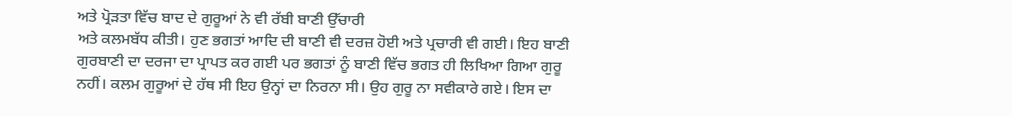ਅਤੇ ਪ੍ਰੋੜਤਾ ਵਿੱਚ ਬਾਦ ਦੇ ਗੁਰੂਆਂ ਨੇ ਵੀ ਰੱਬੀ ਬਾਣੀ ਉੱਚਾਰੀ
ਅਤੇ ਕਲਮਬੱਧ ਕੀਤੀ। ਹੁਣ ਭਗਤਾਂ ਆਦਿ ਦੀ ਬਾਣੀ ਵੀ ਦਰਜ਼ ਹੋਈ ਅਤੇ ਪ੍ਰਚਾਰੀ ਵੀ ਗਈ। ਇਹ ਬਾਣੀ
ਗੁਰਬਾਣੀ ਦਾ ਦਰਜਾ ਦਾ ਪ੍ਰਾਪਤ ਕਰ ਗਈ ਪਰ ਭਗਤਾਂ ਨੂੰ ਬਾਣੀ ਵਿੱਚ ਭਗਤ ਹੀ ਲਿਖਿਆ ਗਿਆ ਗੁਰੂ
ਨਹੀਂ। ਕਲਮ ਗੁਰੂਆਂ ਦੇ ਹੱਥ ਸੀ ਇਹ ਉਨ੍ਹਾਂ ਦਾ ਨਿਰਨਾ ਸੀ। ਉਹ ਗੁਰੂ ਨਾ ਸਵੀਕਾਰੇ ਗਏ। ਇਸ ਦਾ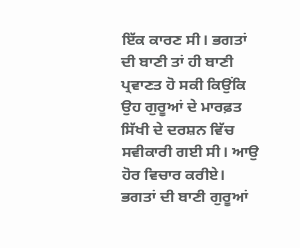ਇੱਕ ਕਾਰਣ ਸੀ। ਭਗਤਾਂ ਦੀ ਬਾਣੀ ਤਾਂ ਹੀ ਬਾਣੀ ਪ੍ਰਵਾਣਤ ਹੋ ਸਕੀ ਕਿਉਂਕਿ ਉਹ ਗੁਰੂਆਂ ਦੇ ਮਾਰਫ਼ਤ
ਸਿੱਖੀ ਦੇ ਦਰਸ਼ਨ ਵਿੱਚ ਸਵੀਕਾਰੀ ਗਈ ਸੀ। ਆਉ ਹੋਰ ਵਿਚਾਰ ਕਰੀਏ।
ਭਗਤਾਂ ਦੀ ਬਾਣੀ ਗੁਰੂਆਂ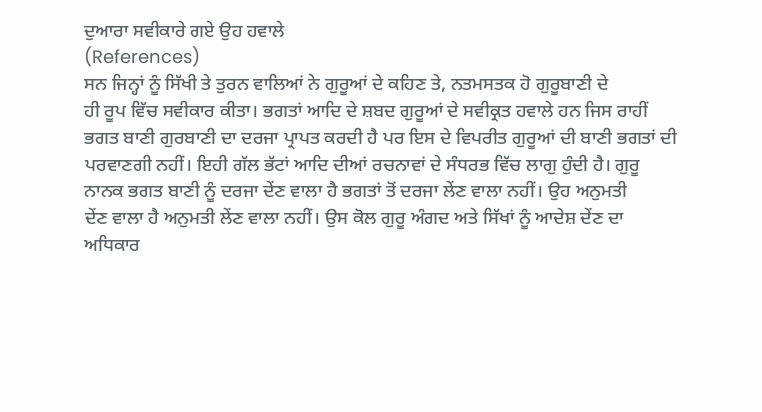ਦੁਆਰਾ ਸਵੀਕਾਰੇ ਗਏ ਉਹ ਹਵਾਲੇ
(References)
ਸਨ ਜਿਨ੍ਹਾਂ ਨੂੰ ਸਿੱਖੀ ਤੇ ਤੁਰਨ ਵਾਲਿਆਂ ਨੇ ਗੁਰੂਆਂ ਦੇ ਕਹਿਣ ਤੇ, ਨਤਮਸਤਕ ਹੋ ਗੁਰੂਬਾਣੀ ਦੇ
ਹੀ ਰੂਪ ਵਿੱਚ ਸਵੀਕਾਰ ਕੀਤਾ। ਭਗਤਾਂ ਆਦਿ ਦੇ ਸ਼ਬਦ ਗੁਰੂਆਂ ਦੇ ਸਵੀਕ੍ਰਤ ਹਵਾਲੇ ਹਨ ਜਿਸ ਰਾਹੀਂ
ਭਗਤ ਬਾਣੀ ਗੁਰਬਾਣੀ ਦਾ ਦਰਜਾ ਪ੍ਰਾਪਤ ਕਰਦੀ ਹੈ ਪਰ ਇਸ ਦੇ ਵਿਪਰੀਤ ਗੁਰੂਆਂ ਦੀ ਬਾਣੀ ਭਗਤਾਂ ਦੀ
ਪਰਵਾਣਗੀ ਨਹੀਂ। ਇਹੀ ਗੱਲ ਭੱਟਾਂ ਆਦਿ ਦੀਆਂ ਰਚਨਾਵਾਂ ਦੇ ਸੰਧਰਭ ਵਿੱਚ ਲਾਗੁ ਹੁੰਦੀ ਹੈ। ਗੁਰੂ
ਨਾਨਕ ਭਗਤ ਬਾਣੀ ਨੂੰ ਦਰਜਾ ਦੇਂਣ ਵਾਲਾ ਹੈ ਭਗਤਾਂ ਤੋਂ ਦਰਜਾ ਲੇਂਣ ਵਾਲਾ ਨਹੀਂ। ਉਹ ਅਨੁਮਤੀ
ਦੇਂਣ ਵਾਲਾ ਹੈ ਅਨੁਮਤੀ ਲੇਂਣ ਵਾਲਾ ਨਹੀਂ। ਉਸ ਕੋਲ ਗੁਰੂ ਅੰਗਦ ਅਤੇ ਸਿੱਖਾਂ ਨੂੰ ਆਦੇਸ਼ ਦੇਂਣ ਦਾ
ਅਧਿਕਾਰ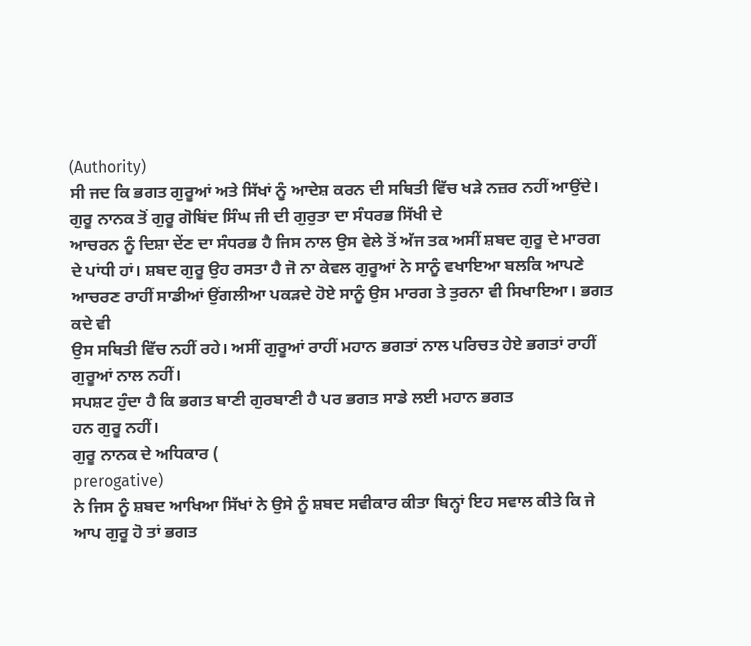(Authority)
ਸੀ ਜਦ ਕਿ ਭਗਤ ਗੁਰੂਆਂ ਅਤੇ ਸਿੱਖਾਂ ਨੂੰ ਆਦੇਸ਼ ਕਰਨ ਦੀ ਸਥਿਤੀ ਵਿੱਚ ਖੜੇ ਨਜ਼ਰ ਨਹੀਂ ਆਉਂਦੇ।
ਗੁਰੂ ਨਾਨਕ ਤੋਂ ਗੁਰੂ ਗੋਬਿਂਦ ਸਿੰਘ ਜੀ ਦੀ ਗੁਰੁਤਾ ਦਾ ਸੰਧਰਭ ਸਿੱਖੀ ਦੇ
ਆਚਰਨ ਨੂੰ ਦਿਸ਼ਾ ਦੇਂਣ ਦਾ ਸੰਧਰਭ ਹੈ ਜਿਸ ਨਾਲ ਉਸ ਵੇਲੇ ਤੋਂ ਅੱਜ ਤਕ ਅਸੀਂ ਸ਼ਬਦ ਗੁਰੂ ਦੇ ਮਾਰਗ
ਦੇ ਪਾਂਧੀ ਹਾਂ। ਸ਼ਬਦ ਗੁਰੂ ਉਹ ਰਸਤਾ ਹੈ ਜੋ ਨਾ ਕੇਵਲ ਗੁਰੂਆਂ ਨੇ ਸਾਨੂੰ ਵਖਾਇਆ ਬਲਕਿ ਆਪਣੇ
ਆਚਰਣ ਰਾਹੀਂ ਸਾਡੀਆਂ ਉਂਗਲੀਆ ਪਕੜਦੇ ਹੋਏ ਸਾਨੂੰ ਉਸ ਮਾਰਗ ਤੇ ਤੁਰਨਾ ਵੀ ਸਿਖਾਇਆ। ਭਗਤ ਕਦੇ ਵੀ
ਉਸ ਸਥਿਤੀ ਵਿੱਚ ਨਹੀਂ ਰਹੇ। ਅਸੀਂ ਗੁਰੂਆਂ ਰਾਹੀਂ ਮਹਾਨ ਭਗਤਾਂ ਨਾਲ ਪਰਿਚਤ ਹੇਏ ਭਗਤਾਂ ਰਾਹੀਂ
ਗੁਰੂਆਂ ਨਾਲ ਨਹੀਂ।
ਸਪਸ਼ਟ ਹੁੰਦਾ ਹੈ ਕਿ ਭਗਤ ਬਾਣੀ ਗੁਰਬਾਣੀ ਹੈ ਪਰ ਭਗਤ ਸਾਡੇ ਲਈ ਮਹਾਨ ਭਗਤ
ਹਨ ਗੁਰੂ ਨਹੀਂ।
ਗੁਰੂ ਨਾਨਕ ਦੇ ਅਧਿਕਾਰ (
prerogative)
ਨੇ ਜਿਸ ਨੂੰ ਸ਼ਬਦ ਆਖਿਆ ਸਿੱਖਾਂ ਨੇ ਉਸੇ ਨੂੰ ਸ਼ਬਦ ਸਵੀਕਾਰ ਕੀਤਾ ਬਿਨ੍ਹਾਂ ਇਹ ਸਵਾਲ ਕੀਤੇ ਕਿ ਜੇ
ਆਪ ਗੁਰੂ ਹੋ ਤਾਂ ਭਗਤ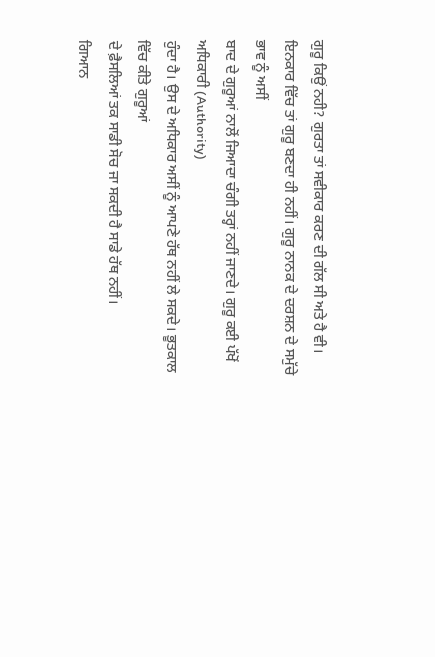ਗੁਰੂ ਕਿਉਂ ਨਹੀ? ਗੁਰਤਾ ਤਾਂ ਸਵੀਕਾਰ ਕਰਣ ਦੀ ਗੱਲ ਸੀ ਅਤੇ ਹੈ ਵੀ।
ਇਨਕਾਰ ਵਿੱਚ ਤਾਂ ਗੁਰੂ ਬਣਦਾ ਹੀ ਨਹੀਂ। ਗੁਰੂ ਨਾਨਕ ਦੇ ਦਰਸ਼ਨ ਦੇ ਸਮੁੱਚੇ ਭਾਵ ਨੂੰ ਅਸੀਂ
ਬਾਦ ਦੇ ਗੁਰੂਆਂ ਨਾਲੋਂ ਜਿਆਦਾ ਚੰਗੀ ਤਰ੍ਹਾਂ ਨਹੀਂ ਜਾਣਦੇ। ਗੁਰੂ ਕਈ ਪੱਖੋਂ ਅਧਿਕਾਰੀ (Authority)
ਹੁੰਦਾ ਹੈ। ਉਸ ਦੇ ਅਧਿਕਾਰ ਅਸੀਂ ਨੂੰ ਆਪਣੇ ਹੱਥ ਨਹੀਂ ਲੇ ਸਕਦੇ। ਭੂਤਕਾਲ ਵਿੱਚ ਕੀਤੇ ਗੁਰੂਆਂ
ਦੇ ਫ਼ੈਸਲਿਆਂ ਤਕ ਸਾਡੀ ਸੋਚ ਜਾ ਸਕਦੀ ਹੈ ਸਾਡੇ ਹੱਥ ਨਹੀਂ।
ਗਿਆਨ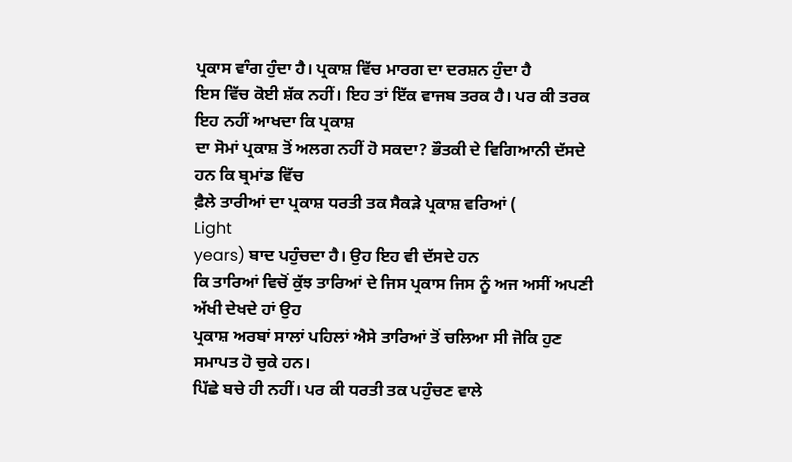ਪ੍ਰਕਾਸ ਵਾੰਗ ਹੁੰਦਾ ਹੈ। ਪ੍ਰਕਾਸ਼ ਵਿੱਚ ਮਾਰਗ ਦਾ ਦਰਸ਼ਨ ਹੁੰਦਾ ਹੈ
ਇਸ ਵਿੱਚ ਕੋਈ ਸ਼ੱਕ ਨਹੀਂ। ਇਹ ਤਾਂ ਇੱਕ ਵਾਜਬ ਤਰਕ ਹੈ। ਪਰ ਕੀ ਤਰਕ ਇਹ ਨਹੀਂ ਆਖਦਾ ਕਿ ਪ੍ਰਕਾਸ਼
ਦਾ ਸੋਮਾਂ ਪ੍ਰਕਾਸ਼ ਤੋਂ ਅਲਗ ਨਹੀਂ ਹੋ ਸਕਦਾ? ਭੌਤਕੀ ਦੇ ਵਿਗਿਆਨੀ ਦੱਸਦੇ ਹਨ ਕਿ ਬ੍ਰਮਾਂਡ ਵਿੱਚ
ਫ਼ੈਲੇ ਤਾਰੀਆਂ ਦਾ ਪ੍ਰਕਾਸ਼ ਧਰਤੀ ਤਕ ਸੈਕੜੇ ਪ੍ਰਕਾਸ਼ ਵਰਿਆਂ (
Light
years) ਬਾਦ ਪਹੁੰਚਦਾ ਹੈ। ਉਹ ਇਹ ਵੀ ਦੱਸਦੇ ਹਨ
ਕਿ ਤਾਰਿਆਂ ਵਿਚੋਂ ਕੁੱਝ ਤਾਰਿਆਂ ਦੇ ਜਿਸ ਪ੍ਰਕਾਸ ਜਿਸ ਨੂੰ ਅਜ ਅਸੀਂ ਅਪਣੀ ਅੱਖੀ ਦੇਖਦੇ ਹਾਂ ਉਹ
ਪ੍ਰਕਾਸ਼ ਅਰਬਾਂ ਸਾਲਾਂ ਪਹਿਲਾਂ ਐਸੇ ਤਾਰਿਆਂ ਤੋਂ ਚਲਿਆ ਸੀ ਜੋਕਿ ਹੁਣ ਸਮਾਪਤ ਹੋ ਚੁਕੇ ਹਨ।
ਪਿੱਛੇ ਬਚੇ ਹੀ ਨਹੀਂ। ਪਰ ਕੀ ਧਰਤੀ ਤਕ ਪਹੁੰਚਣ ਵਾਲੇ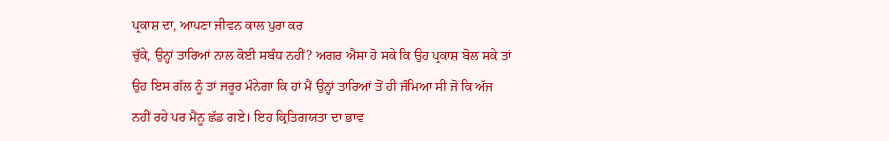ਪ੍ਰਕਾਸ਼ ਦਾ, ਆਪਣਾ ਜੀਵਨ ਕਾਲ ਪੁਰਾ ਕਰ
ਚੁੱਕੇ, ਉਨ੍ਹਾਂ ਤਾਰਿਆਂ ਨਾਲ ਕੋਈ ਸਬੰਧ ਨਹੀਂ? ਅਗਰ ਐਸਾ ਹੋ ਸਕੇ ਕਿ ਉਹ ਪ੍ਰਕਾਸ਼ ਬੋਲ ਸਕੇ ਤਾਂ
ਉਹ ਇਸ ਗੱਲ ਨੂੰ ਤਾਂ ਜਰੂਰ ਮੰਨੇਗਾ ਕਿ ਹਾਂ ਮੈਂ ਉਨ੍ਹਾਂ ਤਾਰਿਆਂ ਤੋਂ ਹੀ ਜੰਮਿਆ ਸੀ ਜੋ ਕਿ ਅੱਜ
ਨਹੀਂ ਰਹੇ ਪਰ ਮੈਂਨੂ ਛੱਡ ਗਏ। ਇਹ ਕ੍ਰਿਤਿਗਯਤਾ ਦਾ ਭਾਵ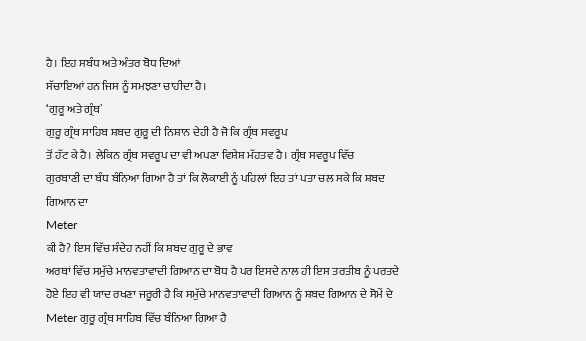ਹੈ। ਇਹ ਸਬੰਧ ਅਤੇ ਅੰਤਰ ਬੋਧ ਦਿਆਂ
ਸੱਚਾਇਆਂ ਹਨ ਜਿਸ ਨੂੰ ਸਮਝਣਾ ਚਾਹੀਦਾ ਹੈ।
‘ਗੁਰੂ ਅਤੇ ਗ੍ਰੰਥ`
ਗੁਰੂ ਗ੍ਰੰਥ ਸਾਹਿਬ ਸ਼ਬਦ ਗੁਰੂ ਦੀ ਨਿਸ਼ਾਨ ਦੇਹੀ ਹੈ ਜੋ ਕਿ ਗ੍ਰੰਥ ਸਵਰੂਪ
ਤੋਂ ਹੱਟ ਕੇ ਹੈ। ਲੇਕਿਨ ਗ੍ਰੰਥ ਸਵਰੂਪ ਦਾ ਵੀ ਅਪਣਾ ਵਿਸ਼ੇਸ਼ ਮੱਹਤਵ ਹੈ। ਗ੍ਰੰਥ ਸਵਰੂਪ ਵਿੱਚ
ਗੁਰਬਾਣੀ ਦਾ ਬੰਧ ਬੰਨਿਆ ਗਿਆ ਹੈ ਤਾਂ ਕਿ ਲੋਕਾਈ ਨੂੰ ਪਹਿਲਾਂ ਇਹ ਤਾਂ ਪਤਾ ਚਲ ਸਕੇ ਕਿ ਸ਼ਬਦ
ਗਿਆਨ ਦਾ
Meter
ਕੀ ਹੈ? ਇਸ ਵਿੱਚ ਸੰਦੇਹ ਨਹੀਂ ਕਿ ਸ਼ਬਦ ਗੁਰੂ ਦੇ ਭਾਵ
ਅਰਥਾਂ ਵਿੱਚ ਸਮੁੱਚੇ ਮਾਨਵਤਾਵਾਦੀ ਗਿਆਨ ਦਾ ਬੋਧ ਹੈ ਪਰ ਇਸਦੇ ਨਾਲ ਹੀ ਇਸ ਤਰਤੀਬ ਨੂੰ ਪਰਤਦੇ
ਹੋਏ ਇਹ ਵੀ ਯਾਦ ਰਖਣਾ ਜਰੂਰੀ ਹੈ ਕਿ ਸਮੁੱਚੇ ਮਾਨਵਤਾਵਾਦੀ ਗਿਆਨ ਨੂੰ ਸ਼ਬਦ ਗਿਆਨ ਦੇ ਸੋਮੇਂ ਦੇ
Meter ਗੁਰੂ ਗ੍ਰੰਥ ਸਾਹਿਬ ਵਿੱਚ ਬੰਨਿਆ ਗਿਆ ਹੈ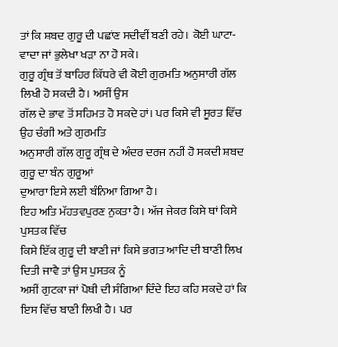ਤਾਂ ਕਿ ਸ਼ਬਦ ਗੁਰੂ ਦੀ ਪਛਾਂਣ ਸਦੀਵੀਂ ਬਣੀ ਰਹੇ। ਕੋਈ ਘਾਟਾ-ਵਾਦਾ ਜਾਂ ਭੁਲੇਖਾ ਖੜਾ ਨਾ ਹੋ ਸਕੇ।
ਗੁਰੂ ਗ੍ਰੰਥ ਤੋਂ ਬਾਹਿਰ ਕਿੱਧਰੇ ਵੀ ਕੋਈ ਗੁਰਮਤਿ ਅਨੁਸਾਰੀ ਗੱਲ ਲਿਖੀ ਹੋ ਸਕਦੀ ਹੈ। ਅਸੀਂ ਉਸ
ਗੱਲ ਦੇ ਭਾਵ ਤੋਂ ਸਹਿਮਤ ਹੋ ਸਕਦੇ ਹਾਂ। ਪਰ ਕਿਸੇ ਵੀ ਸੂਰਤ ਵਿੱਚ ਉਹ ਚੰਗੀ ਅਤੇ ਗੁਰਮਤਿ
ਅਨੁਸਾਰੀ ਗੱਲ ਗੁਰੂ ਗ੍ਰੰਥ ਦੇ ਅੰਦਰ ਦਰਜ ਨਹੀਂ ਹੋ ਸਕਦੀ ਸ਼ਬਦ ਗੁਰੂ ਦਾ ਬੰਨ ਗੁਰੂਆਂ
ਦੁਆਰਾ ਇਸੇ ਲਈ ਬੰਨਿਆ ਗਿਆ ਹੈ।
ਇਹ ਅਤਿ ਮੱਹਤਵਪੁਰਣ ਨੁਕਤਾ ਹੈ। ਅੱਜ ਜੇਕਰ ਕਿਸੇ ਥਾਂ ਕਿਸੇ ਪੁਸਤਕ ਵਿੱਚ
ਕਿਸੇ ਇੱਕ ਗੁਰੂ ਦੀ ਬਾਣੀ ਜਾਂ ਕਿਸੇ ਭਗਤ ਆਦਿ ਦੀ ਬਾਣੀ ਲਿਖ ਦਿਤੀ ਜਾਵੈ ਤਾਂ ਉਸ ਪੁਸਤਕ ਨੂੰ
ਅਸੀਂ ਗੁਟਕਾ ਜਾਂ ਪੋਥੀ ਦੀ ਸੰਗਿਆ ਦਿੰਦੇ ਇਹ ਕਹਿ ਸਕਦੇ ਹਾਂ ਕਿ ਇਸ ਵਿੱਚ ਬਾਣੀ ਲਿਖੀ ਹੈ। ਪਰ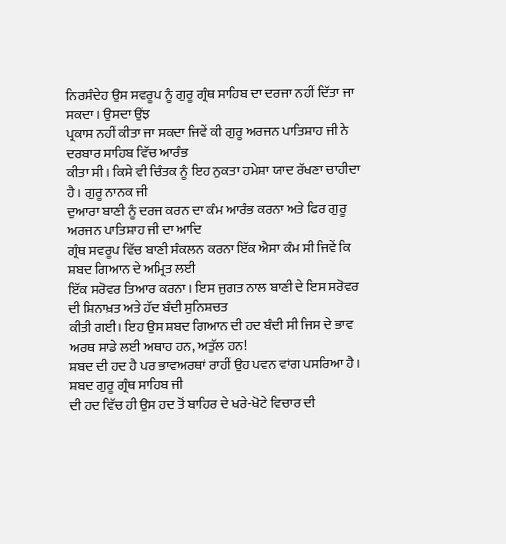ਨਿਰਸੰਦੇਹ ਉਸ ਸਵਰੂਪ ਨੂੰ ਗੁਰੂ ਗ੍ਰੰਥ ਸਾਹਿਬ ਦਾ ਦਰਜਾ ਨਹੀਂ ਦਿੱਤਾ ਜਾ ਸਕਦਾ। ਉਸਦਾ ਉਂਝ
ਪ੍ਰਕਾਸ ਨਹੀਂ ਕੀਤਾ ਜਾ ਸਕਦਾ ਜਿਵੇਂ ਕੀ ਗੁਰੂ ਅਰਜਨ ਪਾਤਿਸ਼ਾਹ ਜੀ ਨੇ ਦਰਬਾਰ ਸਾਹਿਬ ਵਿੱਚ ਆਰੰਭ
ਕੀਤਾ ਸੀ। ਕਿਸੇ ਵੀ ਚਿੰਤਕ ਨੂੰ ਇਹ ਨੁਕਤਾ ਹਮੇਸ਼ਾ ਯਾਦ ਰੱਖਣਾ ਚਾਹੀਦਾ ਹੈ। ਗੁਰੂ ਨਾਨਕ ਜੀ
ਦੁਆਰਾ ਬਾਣੀ ਨੂੰ ਦਰਜ ਕਰਨ ਦਾ ਕੰਮ ਆਰੰਭ ਕਰਨਾ ਅਤੇ ਫਿਰ ਗੁਰੂ ਅਰਜਨ ਪਾਤਿਸ਼ਾਹ ਜੀ ਦਾ ਆਦਿ
ਗ੍ਰੰਥ ਸਵਰੂਪ ਵਿੱਚ ਬਾਣੀ ਸੰਕਲਨ ਕਰਨਾ ਇੱਕ ਐਸਾ ਕੰਮ ਸੀ ਜਿਵੇਂ ਕਿ ਸ਼ਬਦ ਗਿਆਨ ਦੇ ਅਮ੍ਰਿਤ ਲਈ
ਇੱਕ ਸਰੋਵਰ ਤਿਆਰ ਕਰਨਾ। ਇਸ ਜੁਗਤ ਨਾਲ ਬਾਣੀ ਦੇ ਇਸ ਸਰੋਵਰ ਦੀ ਸ਼ਿਨਾਖ਼ਤ ਅਤੇ ਹੱਦ ਬੰਦੀ ਸੁਨਿਸ਼ਚਤ
ਕੀਤੀ ਗਈ। ਇਹ ਉਸ ਸ਼ਬਦ ਗਿਆਨ ਦੀ ਹਦ ਬੰਦੀ ਸੀ ਜਿਸ ਦੇ ਭਾਵ ਅਰਥ ਸਾਡੇ ਲਈ ਅਥਾਹ ਹਨ, ਅਤੁੱਲ ਹਨ!
ਸ਼ਬਦ ਦੀ ਹਦ ਹੈ ਪਰ ਭਾਵਅਰਥਾਂ ਰਾਹੀਂ ਉਹ ਪਵਨ ਵਾਂਗ ਪਸਰਿਆ ਹੈ। ਸ਼ਬਦ ਗੁਰੂ ਗ੍ਰੰਥ ਸਾਹਿਬ ਜੀ
ਦੀ ਹਦ ਵਿੱਚ ਹੀ ਉਸ ਹਦ ਤੋਂ ਬਾਹਿਰ ਦੇ ਖਰੇ-ਖੋਟੇ ਵਿਚਾਰ ਦੀ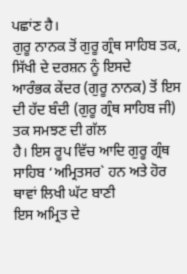ਪਛਾਂਣ ਹੈ।
ਗੁਰੂ ਨਾਨਕ ਤੋਂ ਗੁਰੂ ਗ੍ਰੰਥ ਸਾਹਿਬ ਤਕ, ਸਿੱਖੀ ਦੇ ਦਰਸ਼ਨ ਨੂੰ ਇਸਦੇ
ਆਰੰਭਕ ਕੇਂਦਰ (ਗੁਰੂ ਨਾਨਕ) ਤੋਂ ਇਸ ਦੀ ਹੱਦ ਬੰਦੀ (ਗੁਰੂ ਗ੍ਰੰਥ ਸਾਹਿਬ ਜੀ) ਤਕ ਸਮਝਣ ਦੀ ਗੱਲ
ਹੈ। ਇਸ ਰੂਪ ਵਿੱਚ ਆਦਿ ਗੁਰੂ ਗ੍ਰੰਥ ਸਾਹਿਬ ‘ਅਮ੍ਰਿਤਸਰ` ਹਨ ਅਤੇ ਹੋਰ ਥਾਵਾਂ ਲਿਖੀ ਘੱਟ ਬਾਣੀ
ਇਸ ਅਮ੍ਰਿਤ ਦੇ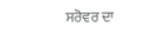ਸਰੋਵਰ ਦਾ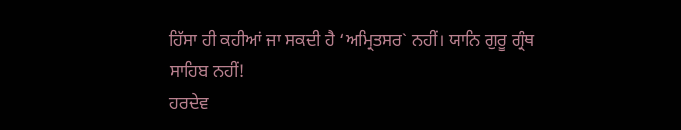ਹਿੱਸਾ ਹੀ ਕਹੀਆਂ ਜਾ ਸਕਦੀ ਹੈ ‘ਅਮ੍ਰਿਤਸਰ` ਨਹੀਂ। ਯਾਨਿ ਗੁਰੂ ਗ੍ਰੰਥ
ਸਾਹਿਬ ਨਹੀਂ!
ਹਰਦੇਵ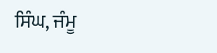ਸਿੰਘ, ਜੰਮੂ